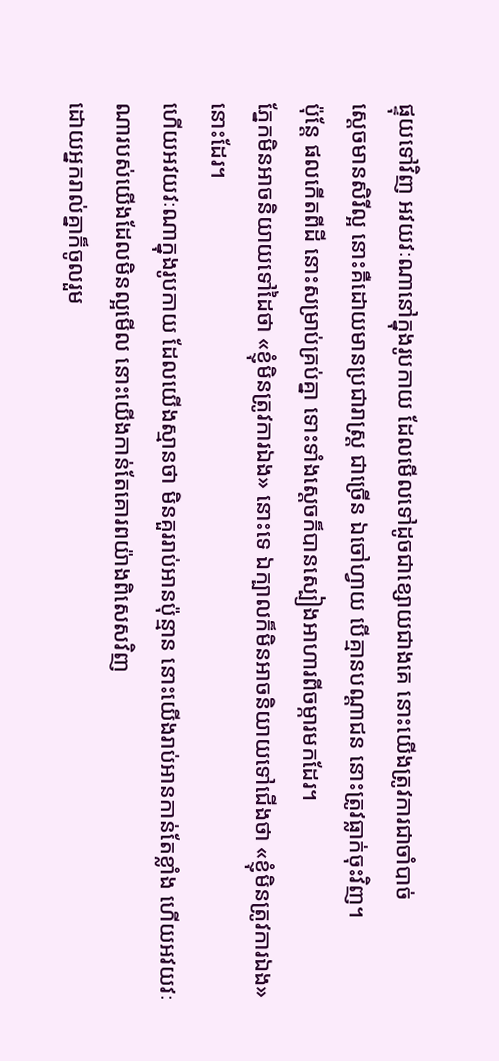ផ្ទុយទៅវិញ អវយវៈណានៅក្នុងរូបកាយ ដែលមើលទៅដូចជាខ្សោយជាងគេ នោះយើងត្រូវការជាចាំបាច់
ស្តេចមានសិរីល្អ នោះគឺដោយមានប្រជារាស្ត្រ ជាច្រើន ឯចៅហ្វាយ បើគ្មានបណ្ដាជន នោះត្រូវធ្លាក់ចុះវិញ។
ប៉ុន្តែ ផលកើតពីដី នោះសម្រាប់គ្រប់គ្នា ទោះទាំងស្តេចក៏បានស្បៀងអាហារពីចម្ការមកដែរ។
ភ្នែកមិនអាចនិយាយទៅដៃថា «ខ្ញុំមិនត្រូវការឯង» នោះទេ ឯក្បាលក៏មិនអាចនិយាយទៅជើងថា «ខ្ញុំមិនត្រូវការឯង» នោះដែរ។
ហើយអវយវៈណាក្នុងរូបកាយ ដែលយើងស្មានថា មិនគួររាប់អានប៉ុន្មាន នោះយើងរាប់អានកាន់តែខ្លាំង ហើយអវយវៈណារបស់យើងដែលមិនល្អមើល នោះយើងកាន់តែគោរពយ៉ាងពិសេសវិញ
ដោយអ្នករាល់គ្នាក៏ចូលរួម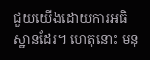ជួយយើងដោយការអធិស្ឋានដែរ។ ហេតុនោះ មនុ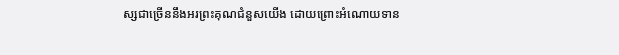ស្សជាច្រើននឹងអរព្រះគុណជំនួសយើង ដោយព្រោះអំណោយទាន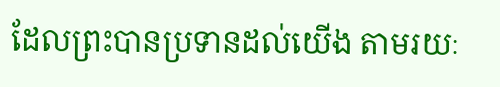ដែលព្រះបានប្រទានដល់យើង តាមរយៈ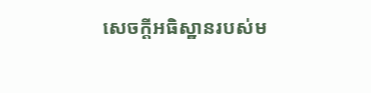សេចក្ដីអធិស្ឋានរបស់ម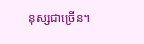នុស្សជាច្រើន។